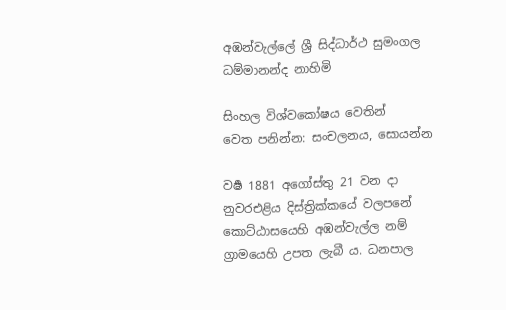අඹන්වැල්ලේ ශ්‍රී සිද්ධාර්ථ සුමංගල ධම්මානන්ද නාහිමි

සිංහල විශ්වකෝෂය වෙතින්
වෙත පනින්න: සංචලනය, සොයන්න

වර්‍ෂ 1881 අගෝස්තු 21 වන දා නුවරඑළිය දිස්ත්‍රික්කයේ වලපනේ කොට්ඨාසයෙහි අඹන්වැල්ල නම් ග්‍රාමයෙහි උපත ලැබී ය. ධනපාල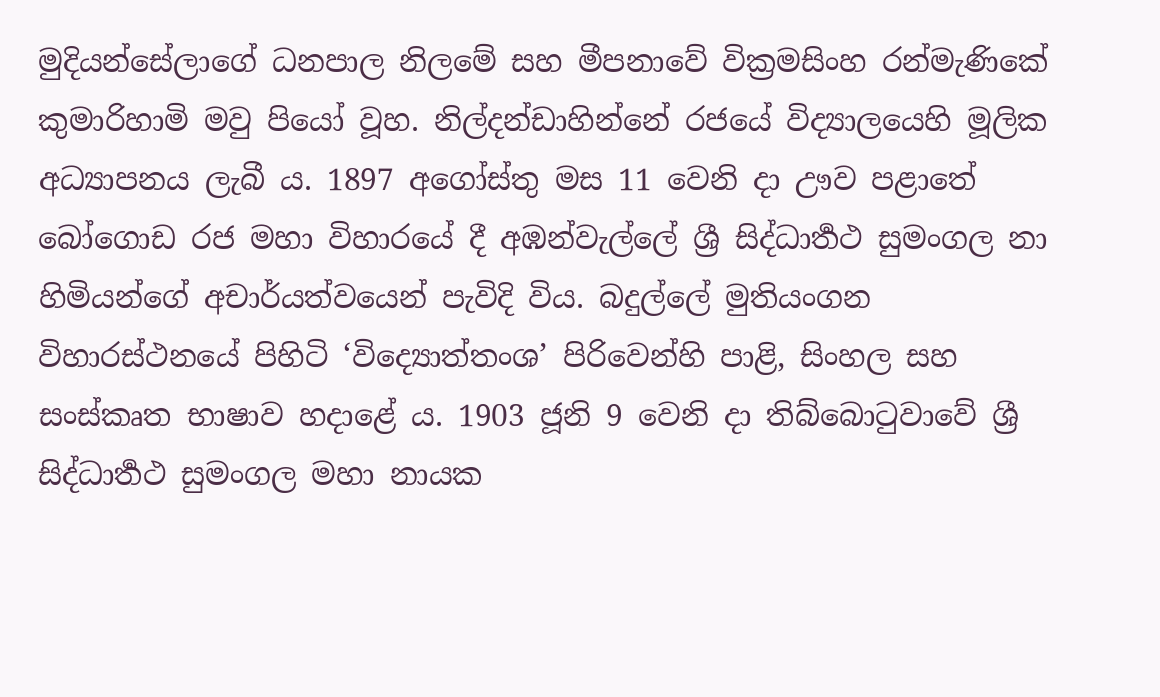මුදියන්සේලාගේ ධනපාල නිලමේ සහ මීපනාවේ වික්‍රමසිංහ රන්මැණිකේ කුමාරිහාමි මවු පියෝ වූහ. නිල්දන්ඩාහින්නේ රජයේ විද්‍යාලයෙහි මූලික අධ්‍යාපනය ලැබී ය. 1897 අගෝස්තු මස 11 වෙනි දා ඌව පළාතේ බෝගොඩ රජ මහා විහාරයේ දී අඹන්වැල්ලේ ශ්‍රී සිද්ධාර්‍තථ සුමංගල නා හිමියන්ගේ අචාර්යත්වයෙන් පැවිදි විය. බදුල්ලේ මුතියංගන විහාරස්ථනයේ පිහිටි ‘විද්‍යොත්තංශ’ පිරිවෙන්හි පාළි, සිංහල සහ සංස්කෘත භාෂාව හදාළේ ය. 1903 ජූනි 9 වෙනි දා තිබ්බොටුවාවේ ශ්‍රී සිද්ධාර්‍තථ සුමංගල මහා නායක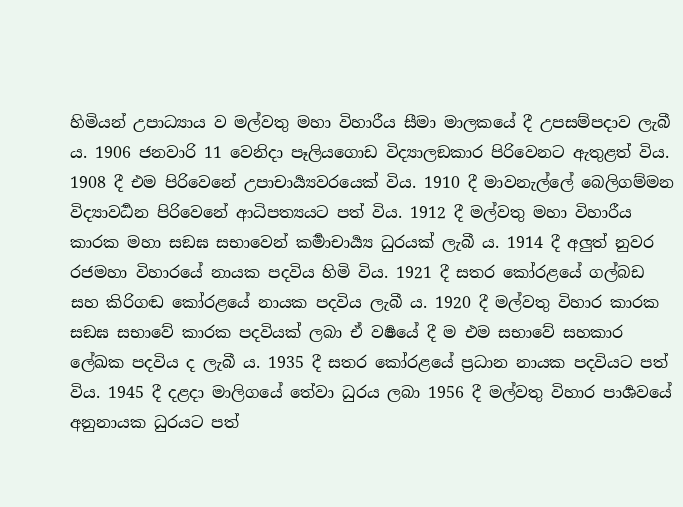හිමියන් උපාධ්‍යාය ව මල්වතු මහා විහාරීය සීමා මාලකයේ දී උපසම්පදාව ලැබී ය. 1906 ජනවාරි 11 වෙනිදා පෑලියගොඩ විද්‍යාලඞකාර පිරිවෙනට ඇතුළත් විය. 1908 දී එම පිරිවෙනේ උපාචාර්‍ය්‍යවරයෙක් විය. 1910 දී මාවනැල්ලේ බෙලිගම්මන විද්‍යාවර්‍ධන පිරිවෙනේ ආධිපත්‍යයට පත් විය. 1912 දී මල්වතු මහා විහාරීය කාරක මහා සඞඝ සභාවෙන් කර්‍මාචාර්‍ය්‍ය ධුරයක් ලැබී ය. 1914 දී අලුත් නුවර රජමහා විහාරයේ නායක පදවිය හිමි විය. 1921 දී සතර කෝරළයේ ගල්බඩ සහ කිරිගඬ කෝරළයේ නායක පදවිය ලැබී ය. 1920 දී මල්වතු විහාර කාරක සඞඝ සභාවේ කාරක පදවියක් ලබා ඒ වර්‍ෂයේ දී ම එම සභාවේ සහකාර ලේඛක පදවිය ද ලැබී ය. 1935 දී සතර කෝරළයේ ප්‍රධාන නායක පදවියට පත් විය. 1945 දී දළදා මාලිගයේ තේවා ධුරය ලබා 1956 දී මල්වතු විහාර පාර්‍ශවයේ අනුනායක ධුරයට පත්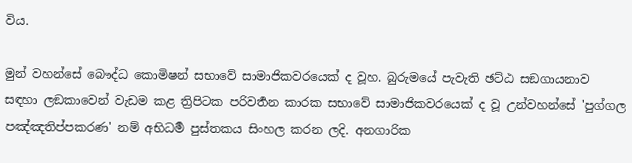විය.

මුන් වහන්සේ බෞද්ධ කොමිෂන් සභාවේ සාමාජිකවරයෙක් ද වූහ. බුරුමයේ පැවැති ඡට්ඨ සඞගායනාව සඳහා ලඞකාවෙන් වැඩම කළ ත්‍රිපිටක පරිවර්‍තන කාරක සභාවේ සාමාජිකවරයෙක් ද වූ උන්වහන්සේ 'පුග්ගල පඤ්ඤතිප්පකරණ' නම් අභිධර්‍ම පුස්තකය සිංහල කරන ලදි. අනගාරික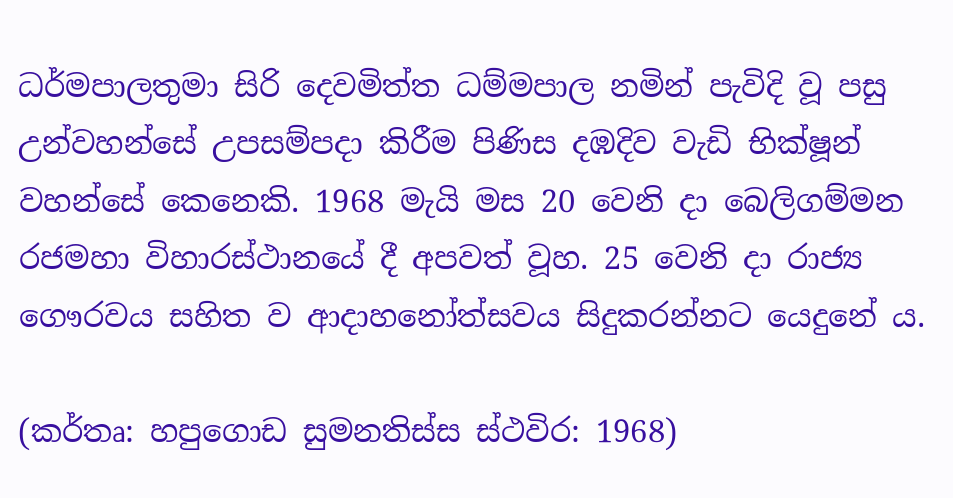ධර්මපාලතුමා සිරි දෙවමිත්ත ධම්මපාල නමින් පැවිදි වූ පසු උන්වහන්සේ උපසම්පදා කිරීම පිණිස දඹදිව වැඩි භික්ෂූන් වහන්සේ කෙනෙකි. 1968 මැයි මස 20 වෙනි දා බෙලිගම්මන රජමහා විහාරස්ථානයේ දී අපවත් වූහ. 25 වෙනි දා රාජ්‍ය ගෞරවය සහිත ව ආදාහනෝත්සවය සිදුකරන්නට යෙදුනේ ය.

(කර්තෘ: හපුගොඩ සුමනතිස්ස ස්ථවිර: 1968)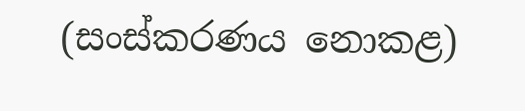(සංස්කරණය නොකළ)